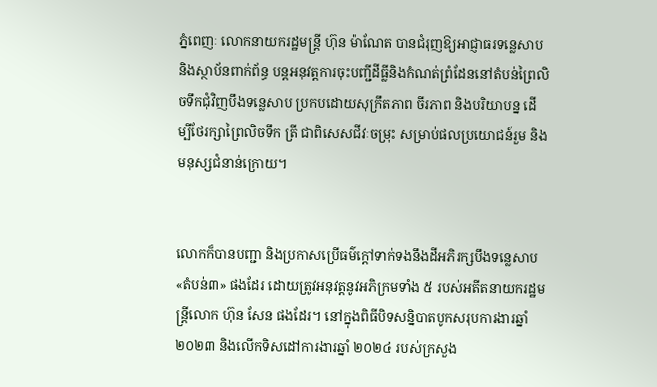ភ្នំពេញៈ លោកនាយករដ្ឋមន្ត្រី ហ៊ុន ម៉ាណែត បានជំរុញឱ្យអាជ្ញាធរទន្លេសាប និងស្ថាប័នពាក់ព័ន្ធ បន្តអនុវត្តការចុះបញ្ជីដីធ្លីនិងកំណត់ព្រំដែននៅតំបន់ព្រៃលិចទឹកជុំវិញបឹងទន្លេសាប ប្រកបដោយសុក្រឹតភាព ចីរភាព និងបរិយាបន្ន ដើម្បីថែរក្សាព្រៃលិចទឹក ត្រី ជាពិសេសជីវៈចម្រុះ សម្រាប់ផលប្រយោជន៍រួម និងមនុស្សជំនាន់ក្រោយ។


លោកក៏បានបញ្ជា និងប្រកាសប្រើធម៌ក្តៅទាក់ទងនឹងដីអភិរក្សបឹងទន្លេសាប «តំបន់៣» ផងដែរ ដោយត្រូវអនុវត្តនូវអភិក្រមទាំង ៥ របស់អតីតនាយករដ្ឋមន្ត្រីលោក ហ៊ុន សែន ផងដែរ។ នៅក្នុងពិធីបិទសន្និបាតបូកសរុបការងារឆ្នាំ ២០២៣ និងលើកទិសដៅការងារឆ្នាំ ២០២៤ របស់ក្រសួង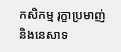កសិកម្ម រុក្ខាប្រមាញ់ និងនេសាទ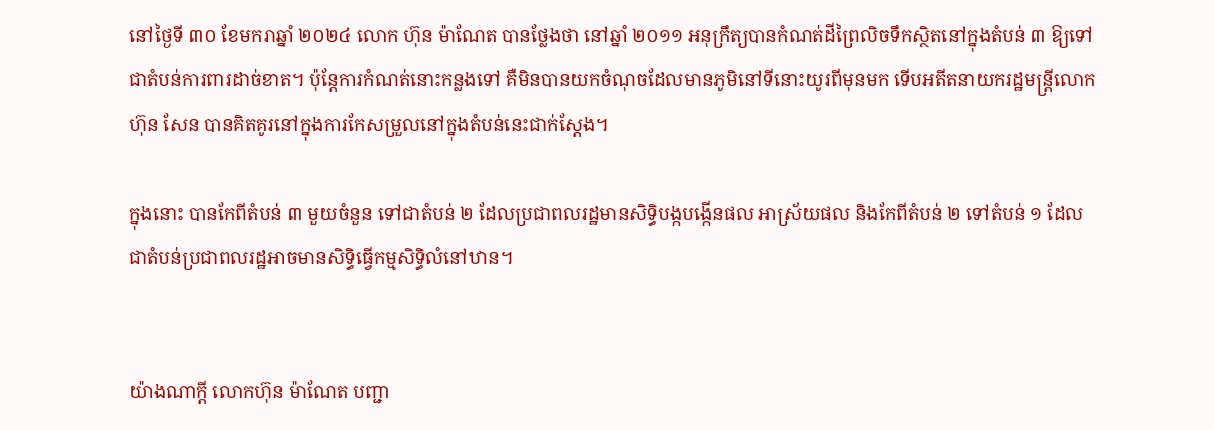នៅថ្ងៃទី ៣០ ខែមករាឆ្នាំ ២០២៤ លោក ហ៊ុន ម៉ាណែត បានថ្លែងថា នៅឆ្នាំ ២០១១ អនុក្រឹត្យបានកំណត់ដីព្រៃលិចទឹកស្ថិតនៅក្នុងតំបន់ ៣ ឱ្យទៅជាតំបន់ការពារដាច់ខាត។ ប៉ុន្តែការកំណត់នោះកន្លងទៅ គឺមិនបានយកចំណុចដែលមានភូមិនៅទីនោះយូរពីមុនមក ទើបអតីតនាយករដ្ឋមន្ត្រីលោក ហ៊ុន សែន បានគិតគូរនៅក្នុងការកែសម្រួលនៅក្នុងតំបន់នេះជាក់ស្តែង។

ក្នុងនោះ បានកែពីតំបន់ ៣ មួយចំនួន ទៅជាតំបន់ ២ ដែលប្រជាពលរដ្ឋមានសិទ្ធិបង្កបង្កើនផល អាស្រ័យផល និងកែពីតំបន់ ២ ទៅតំបន់ ១ ដែលជាតំបន់ប្រជាពលរដ្ឋអាចមានសិទ្ធិធ្វើកម្មសិទ្ធិលំនៅឋាន។


យ៉ាងណាក្តី លោកហ៊ុន ម៉ាណែត បញ្ជា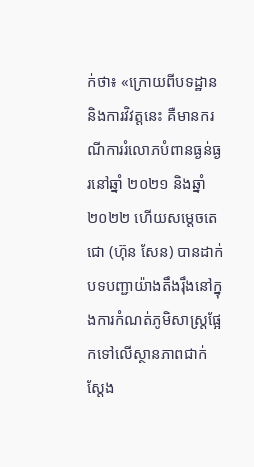ក់ថា៖ «ក្រោយពីបទដ្ឋាននិងការវិវត្តនេះ គឺមានករណីការរំលោភបំពានធ្ងន់ធ្ងរនៅឆ្នាំ ២០២១ និងឆ្នាំ ២០២២ ហើយសម្តេចតេជោ (ហ៊ុន សែន) បានដាក់បទបញ្ជាយ៉ាងតឹងរ៉ឹងនៅក្នុងការកំណត់ភូមិសាស្ត្រផ្អែកទៅលើស្ថានភាពជាក់ស្តែង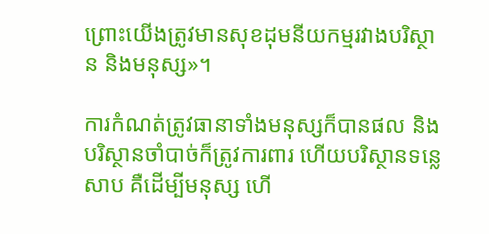ព្រោះយើងត្រូវមានសុខដុមនីយកម្មរវាងបរិស្ថាន និងមនុស្ស»។

ការកំណត់ត្រូវធានាទាំងមនុស្សក៏បានផល និងបរិស្ថានចាំបាច់ក៏ត្រូវការពារ ហើយបរិស្ថានទន្លេសាប គឺដើម្បីមនុស្ស ហើ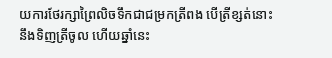យការថែរក្សាព្រៃលិចទឹកជាជម្រកត្រីពង បើត្រីខ្សត់នោះនឹងទិញត្រីចូល ហើយឆ្នាំនេះ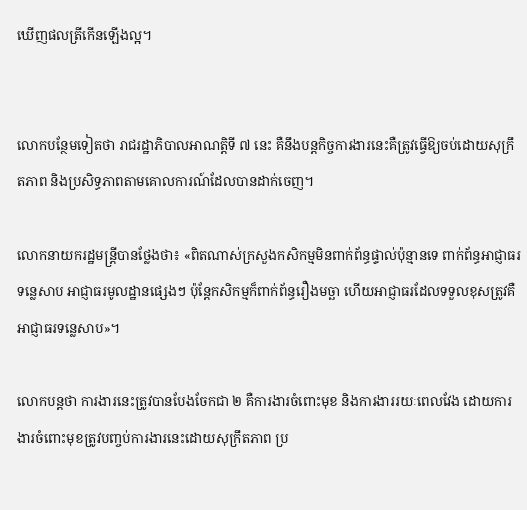ឃើញផលត្រីកើនឡើងល្អ។


លោកបន្ថែមទៀតថា រាជរដ្ឋាភិបាលអាណត្តិទី ៧ នេះ គឺនឹងបន្តកិច្ចការងារនេះគឺត្រូវធ្វើឱ្យចប់ដោយសុក្រឹតភាព និងប្រសិទ្ធភាពតាមគោលការណ៍ដែលបានដាក់ចេញ។

លោកនាយករដ្ឋមន្ត្រីបានថ្លែងថា៖ «ពិតណាស់ក្រសួងកសិកម្មមិនពាក់ព័ន្ធផ្ទាល់ប៉ុន្មានទេ ពាក់ព័ន្ធអាជ្ញាធរទន្លេសាប អាជ្ញាធរមូលដ្ឋានផ្សេងៗ ប៉ុន្តែកសិកម្មក៏ពាក់ព័ន្ធរឿងមច្ឆា ហើយអាជ្ញាធរដែលទទួលខុសត្រូវគឺអាជ្ញាធរទន្លេសាប»។

លោកបន្តថា ការងារនេះត្រូវបានបែងចែកជា ២ គឺការងារចំពោះមុខ និងការងាររយៈពេលវែង ដោយការងារចំពោះមុខត្រូវបញ្ចប់ការងារនេះដោយសុក្រឹតភាព ប្រ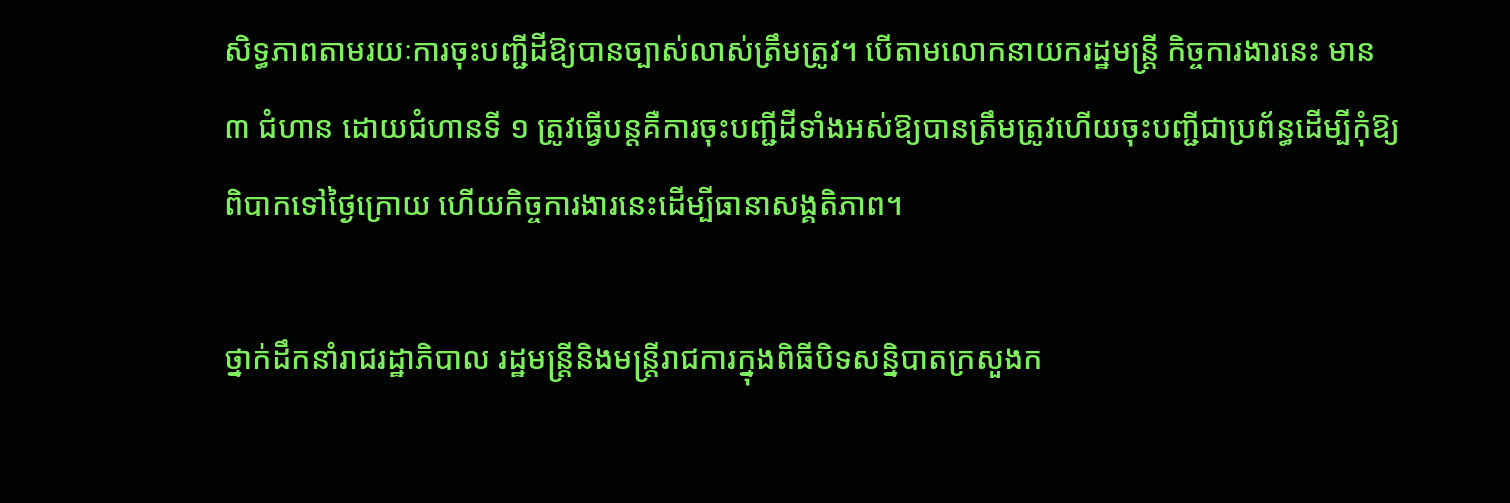សិទ្ធភាពតាមរយៈការចុះបញ្ជីដីឱ្យបានច្បាស់លាស់ត្រឹមត្រូវ។ បើតាមលោកនាយករដ្ឋមន្ត្រី កិច្ចការងារនេះ មាន ៣ ជំហាន ដោយជំហានទី ១ ត្រូវធ្វើបន្តគឺការចុះបញ្ជីដីទាំងអស់ឱ្យបានត្រឹមត្រូវហើយចុះបញ្ជីជាប្រព័ន្ធដើម្បីកុំឱ្យពិបាកទៅថ្ងៃក្រោយ ហើយកិច្ចការងារនេះដើម្បីធានាសង្គតិភាព។

ថ្នាក់ដឹកនាំរាជរដ្ឋាភិបាល រដ្ឋមន្ត្រីនិងមន្ត្រីរាជការក្នុងពិធីបិទសន្និបាតក្រសួងក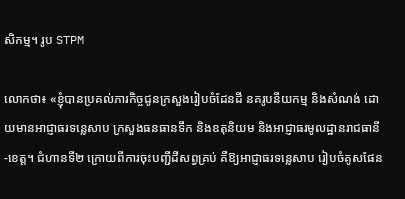សិកម្ម។ រូប STPM

លោកថា៖ «ខ្ញុំបានប្រគល់ភារកិច្ចជូនក្រសួងរៀបចំដែនដី នគរូបនីយកម្ម និងសំណង់ ដោយមានអាជ្ញាធរទន្លេសាប ក្រសួងធនធានទឹក និងឧតុនិយម និងអាជ្ញាធរមូលដ្ឋានរាជធានី-ខេត្ត។ ជំហានទី២ ក្រោយពីការចុះបញ្ជីដីសព្វគ្រប់ គឺឱ្យអាជ្ញាធរទន្លេសាប រៀបចំគូសផែន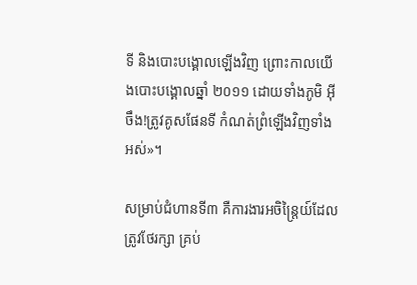ទី និងបោះបង្គោលឡើងវិញ ព្រោះកាលយើងបោះបង្គោលឆ្នាំ ២០១១ ដោយទាំងភូមិ អ៊ីចឹង!ត្រូវគូសផែនទី កំណត់ព្រំឡើងវិញទាំងអស់»។

សម្រាប់ជំហានទី៣ គឺការងារអចិន្រៃ្តយ៍ដែលត្រូវថែរក្សា គ្រប់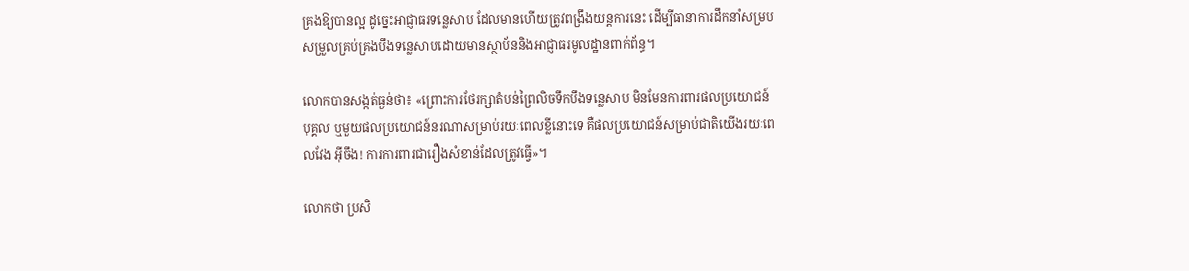គ្រងឱ្យបានល្អ ដូច្នេះអាជ្ញាធរទន្លេសាប ដែលមានហើយត្រូវពង្រឹងយន្តការនេះ ដើម្បីធានាការដឹកនាំសម្របសម្រួលគ្រប់គ្រងបឹងទន្លេសាបដោយមានស្ថាប័ននិងអាជ្ញាធរមូលដ្ឋានពាក់ព័ន្ធ។

លោកបានសង្កត់ធ្ងន់ថា៖ «ព្រោះការថែរក្សាតំបន់ព្រៃលិចទឹកបឹងទន្លេសាប មិនមែនការពារផលប្រយោជន៍បុគ្គល ឬមួយផលប្រយោជន៍នរណាសម្រាប់រយៈពេលខ្លីនោះទេ គឺផលប្រយោជន៍សម្រាប់ជាតិយើងរយៈពេលវែង អ៊ីចឹង! ការការពារជារឿងសំខាន់ដែលត្រូវធ្វើ»។

លោកថា ប្រសិ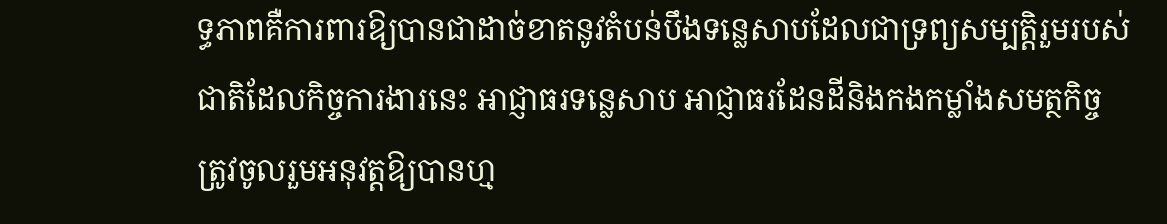ទ្ធភាពគឺការពារឱ្យបានជាដាច់ខាតនូវតំបន់បឹងទន្លេសាបដែលជាទ្រព្យសម្បត្តិរួមរបស់ជាតិដែលកិច្ចការងារនេះ អាជ្ញាធរទន្លេសាប អាជ្ញាធរដែនដីនិងកងកម្លាំងសមត្ថកិច្ចត្រូវចូលរួមអនុវត្តឱ្យបានហ្ម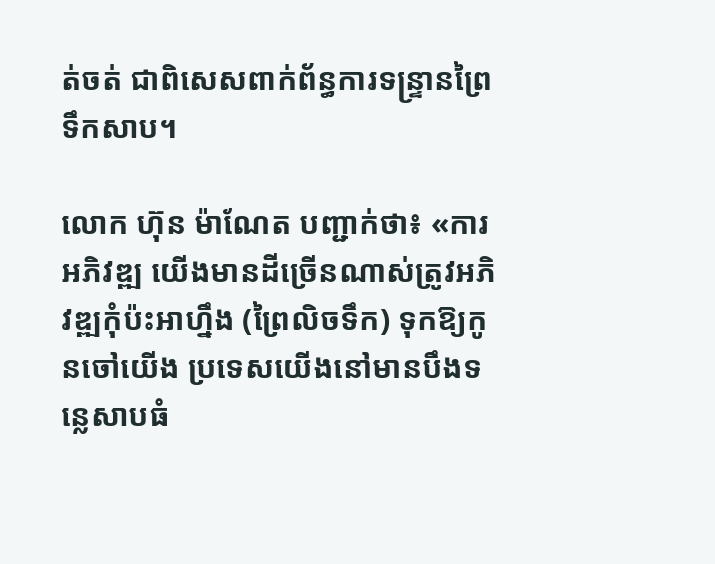ត់ចត់ ជាពិសេសពាក់ព័ន្ធការទន្ទ្រានព្រៃទឹកសាប។

លោក ហ៊ុន ម៉ាណែត បញ្ជាក់ថា៖ «ការអភិវឌ្ឍ យើងមានដីច្រើនណាស់ត្រូវអភិវឌ្ឍកុំប៉ះអាហ្នឹង (ព្រៃលិចទឹក) ទុកឱ្យកូនចៅយើង ប្រទេសយើងនៅមានបឹងទន្លេសាបធំ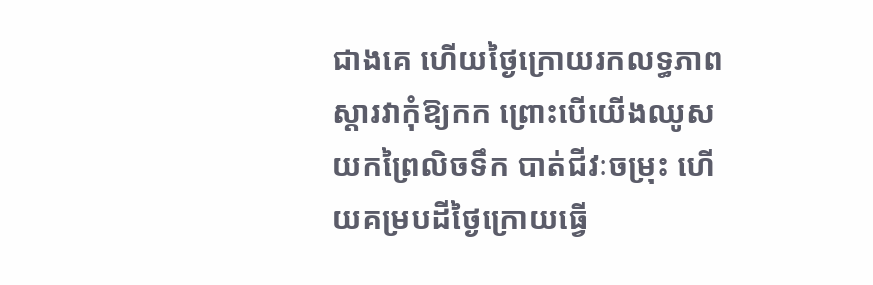ជាងគេ ហើយថ្ងៃក្រោយរកលទ្ធភាពស្តារវាកុំឱ្យកក ព្រោះបើយើងឈូសយកព្រៃលិចទឹក បាត់ជីវៈចម្រុះ ហើយគម្របដីថ្ងៃក្រោយធ្វើ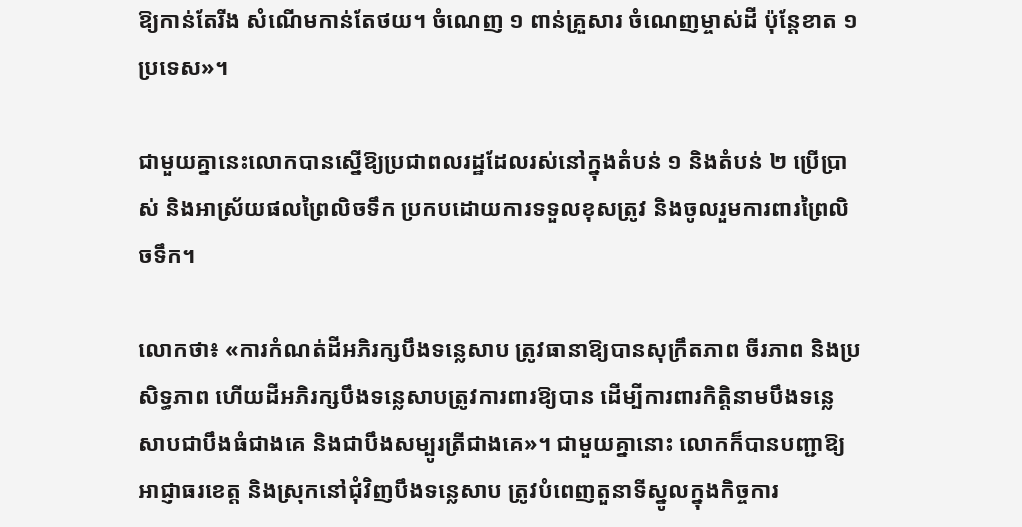ឱ្យកាន់តែរីង សំណើមកាន់តែថយ។ ចំណេញ ១ ពាន់គ្រួសារ ចំណេញម្ចាស់ដី ប៉ុន្តែខាត ១ ប្រទេស»។

ជាមួយគ្នានេះលោកបានស្នើឱ្យប្រជាពលរដ្ឋដែលរស់នៅក្នុងតំបន់ ១ និងតំបន់ ២ ប្រើប្រាស់ និងអាស្រ័យផលព្រៃលិចទឹក ប្រកបដោយការទទួលខុសត្រូវ និងចូលរួមការពារព្រៃលិចទឹក។

លោកថា៖ «ការកំណត់ដីអភិរក្សបឹងទន្លេសាប ត្រូវធានាឱ្យបានសុក្រឹតភាព ចីរភាព និងប្រសិទ្ធភាព ហើយដីអភិរក្សបឹងទន្លេសាបត្រូវការពារឱ្យបាន ដើម្បីការពារកិត្តិនាមបឹងទន្លេសាបជាបឹងធំជាងគេ និងជាបឹងសម្បូរត្រីជាងគេ»។ ជាមួយគ្នានោះ លោកក៏បានបញ្ជាឱ្យអាជ្ញាធរខេត្ត និងស្រុកនៅជុំវិញបឹងទន្លេសាប ត្រូវបំពេញតួនាទីស្នូលក្នុងកិច្ចការ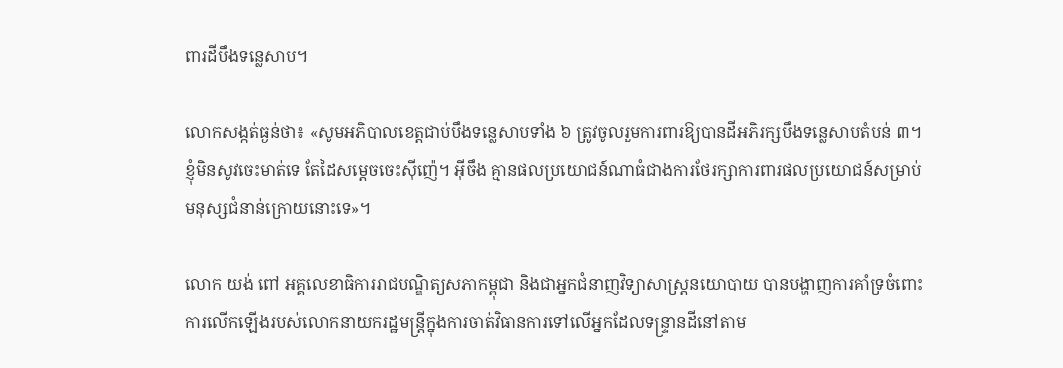ពារដីបឹងទន្លេសាប។

លោកសង្កត់ធ្ងន់ថា៖ «សូមអភិបាលខេត្តជាប់បឹងទន្លេសាបទាំង ៦ ត្រូវចូលរួមការពារឱ្យបានដីអភិរក្សបឹងទន្លេសាបតំបន់ ៣។ ខ្ញុំមិនសូវចេះមាត់ទេ តែដៃសម្តេចចេះស៊ីញ៉េ។ អ៊ីចឹង គ្មានផលប្រយោជន៍ណាធំជាងការថែរក្សាការពារផលប្រយោជន៍សម្រាប់មនុស្សជំនាន់ក្រោយនោះទេ»។

លោក យង់ ពៅ អគ្គលេខាធិការរាជបណ្ឌិត្យសភាកម្ពុជា និងជាអ្នកជំនាញវិទ្យាសាស្ត្រនយោបាយ បានបង្ហាញការគាំទ្រចំពោះការលើកឡើងរបស់លោកនាយករដ្ឋមន្ត្រីក្នុងការចាត់វិធានការទៅលើអ្នកដែលទន្ទ្រានដីនៅតាម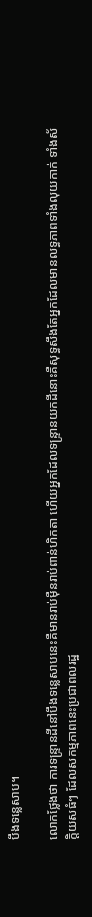បឹងទន្លេសាប។

លោកថ្លែងថា ការទន្ទ្រានដីនៅបឹងទន្លេសាបនេះគឺមានរាប់ម៉ឺនរាប់ពាន់ហិកតា ហើយអ្នកដែលទន្ទ្រានយកដីនោះគឺសុទ្ធសឹងតែអ្នកដែលមានលទ្ធភាពទាំងលុយកាក់ ទាំងស័ក្តិយសធំៗ ដែលសកម្មភាពនេះប្រជាពលរដ្ឋ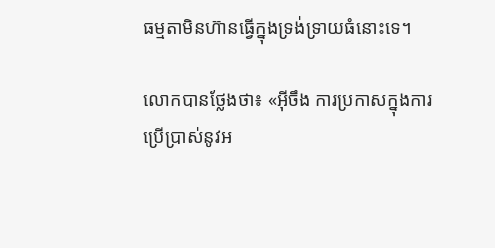ធម្មតាមិនហ៊ានធ្វើក្នុងទ្រង់ទ្រាយធំនោះទេ។

លោកបានថ្លែងថា៖ «អ៊ីចឹង ការប្រកាសក្នុងការប្រើប្រាស់នូវអ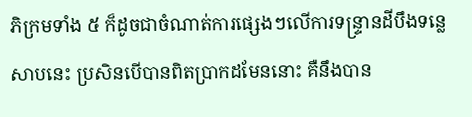ភិក្រមទាំង ៥ ក៏ដូចជាចំណាត់ការផ្សេងៗលើការទន្ទ្រានដីបឹងទន្លេសាបនេះ ប្រសិនបើបានពិតប្រាកដមែននោះ គឺនឹងបាន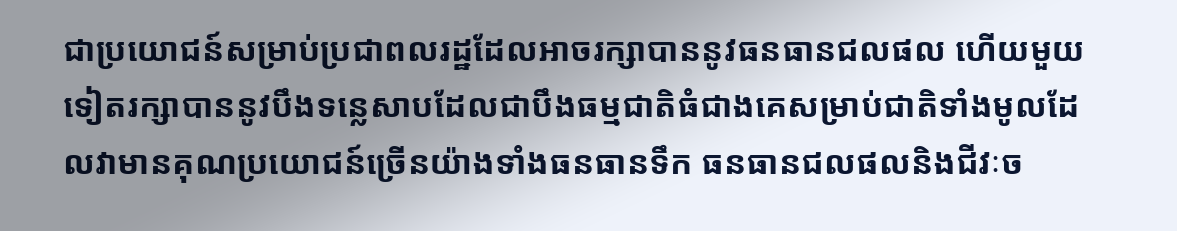ជាប្រយោជន៍សម្រាប់ប្រជាពលរដ្ឋដែលអាចរក្សាបាននូវធនធានជលផល ហើយមួយទៀតរក្សាបាននូវបឹងទន្លេសាបដែលជាបឹងធម្មជាតិធំជាងគេសម្រាប់ជាតិទាំងមូលដែលវាមានគុណប្រយោជន៍ច្រើនយ៉ាងទាំងធនធានទឹក ធនធានជលផលនិងជីវៈច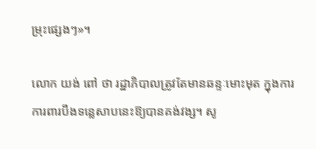ម្រុះផ្សេងៗ»។

លោក យង់ ពៅ ថា រដ្ឋាភិបាលត្រូវតែមានឆន្ទៈមោះមុត ក្នុងការការពារបឹងទន្លេសាបនេះឱ្យបានគង់វង្ស។ សូ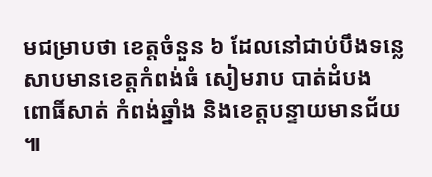មជម្រាបថា ខេត្តចំនួន ៦ ដែលនៅជាប់បឹងទន្លេសាបមានខេត្តកំពង់ធំ សៀមរាប បាត់ដំបង ពោធិ៍សាត់ កំពង់ឆ្នាំង និងខេត្តបន្ទាយមានជ័យ៕